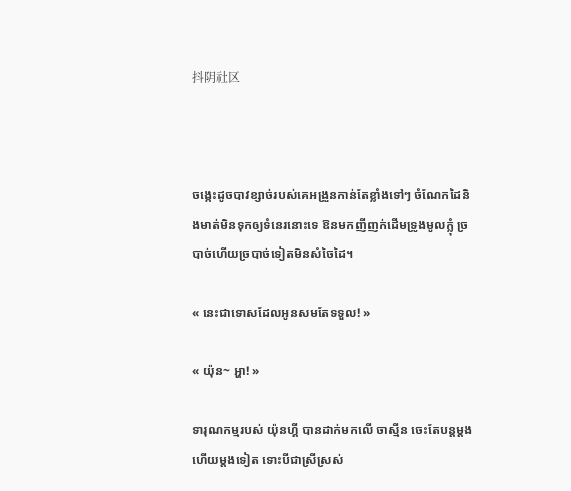抖阴社区



ចង្កេះដូចបាវខ្សាច់របស់គេអង្រួនកាន់តែខ្លាំងទៅៗ ចំណែកដៃនិងមាត់មិនទុកឲ្យទំនេរនោះទេ ឱនមកញីញក់ដើមទ្រូងមូលក្ល៉ំ ច្របាច់ហើយច្របាច់ទៀតមិនសំចៃដៃ។

« នេះជាទោសដែលអូនសមតែទទួល! »

« យ៉ុន~ អ្ហា! »

ទារុណកម្មរបស់ យ៉ុនហ្គី បានដាក់មកលើ ចាស្មីន ចេះតែបន្តម្តងហើយម្តងទៀត ទោះបីជាស្រីស្រស់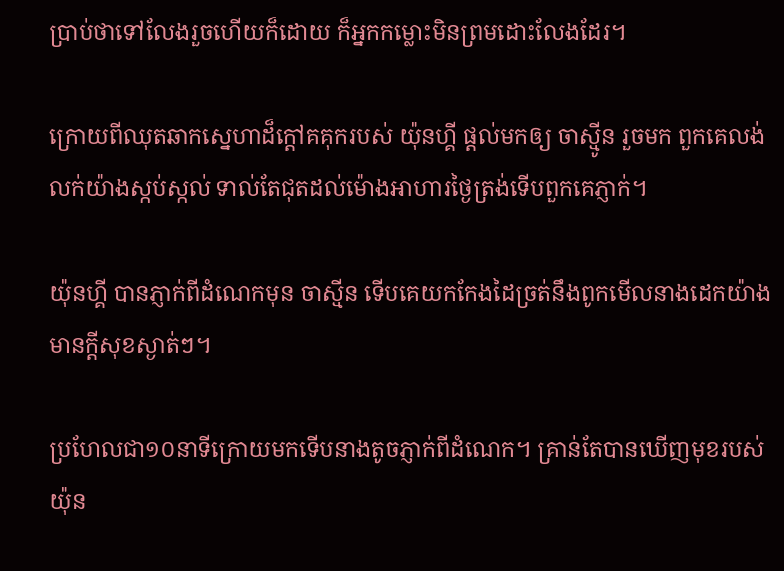ប្រាប់ថាទៅលែងរួចហើយក៏ដោយ ក៏អ្នកកម្លោះមិនព្រមដោះលែងដែរ។

ក្រោយពីឈុតឆាកស្នេហាដ៏ក្តៅគគុករបស់ យ៉ុនហ្គី ផ្តល់មកឲ្យ ចាស្មូីន រួចមក ពួកគេលង់លក់យ៉ាងស្កប់ស្កល់ ទាល់តែជុតដល់ម៉ោងអាហារថ្ងៃត្រង់ទើបពួកគេភ្ញាក់។

យ៉ុនហ្គី បានភ្ញាក់ពីដំណេកមុន ចាស្មីន ទើបគេយកកែងដៃច្រត់នឹងពូកមើលនាងដេកយ៉ាងមានក្តីសុខស្ងាត់ៗ។

ប្រហែលជា១០នាទីក្រោយមកទើបនាងតូចភ្ញាក់ពីដំណេក។ គ្រាន់តែបានឃើញមុខរបស់ យ៉ុន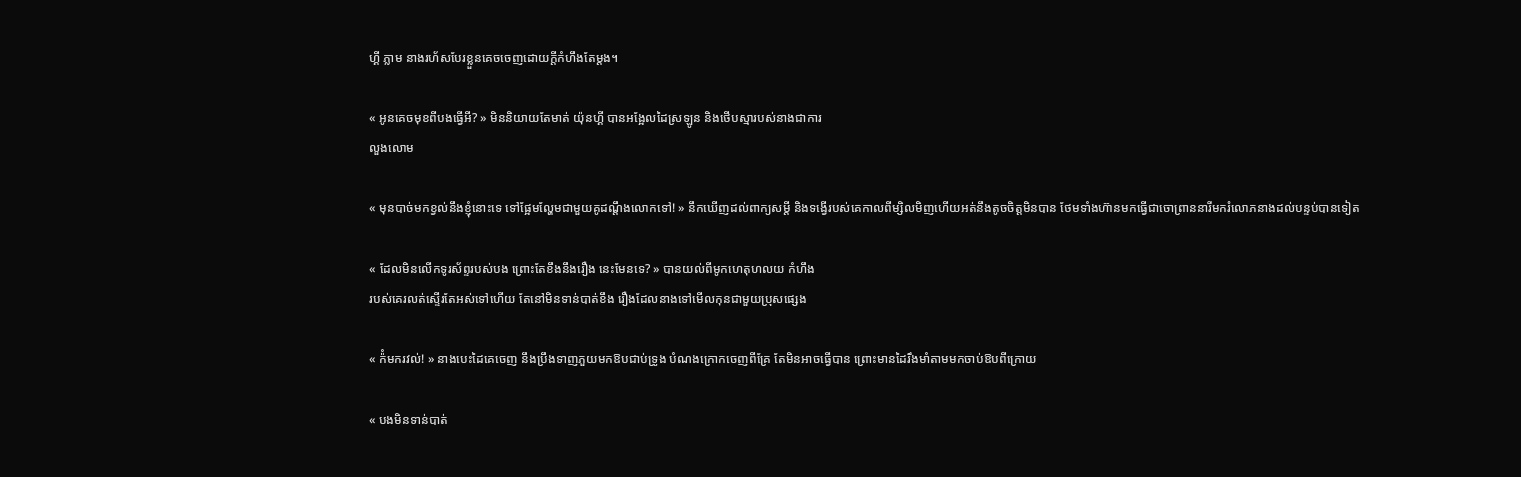ហ្គី ភ្លាម នាងរហ័សបែរខ្លួនគេចចេញដោយក្តីកំហឹងតែម្តង។

« អូនគេចមុខពីបងធ្វើអី? » មិននិយាយតែមាត់ យ៉ុនហ្គី បានអង្អែលដៃស្រឡូន និងថើបស្មារបស់នាងជាការ
លួងលោម

« មុនបាច់មកខ្វល់នឹងខ្ញ៉ំនោះទេ ទៅផ្អែមល្ហែមជាមួយគូដណ្តឹងលោកទៅ! » នឹកឃើញដល់ពាក្យសម្តី និងទង្វើរបស់គេកាលពីម្សិលមិញហើយអត់នឹងតូចចិត្តមិនបាន ថែមទាំងហ៊ានមកធ្វើជាចោព្រាននារីមករំលោភនាងដល់បន្ទប់បានទៀត

« ដែលមិនលើកទូរស័ព្ទរបស់បង ព្រោះតែខឹងនឹងរឿង នេះមែនទេ? » បានយល់ពីមូកហេតុហលយ កំហឹង
របស់គេរលត់ស្ទើរតែអស់ទៅហើយ តែនៅមិនទាន់បាត់ខឹង រឿងដែលនាងទៅមើលកុនជាមួយប្រុសផ្សេង

« ក៉ំមករវល់! » នាងបេះដៃគេចេញ នឹងប្រឹងទាញភួយមកឱបជាប់ទ្រូង បំណងក្រោកចេញពីគ្រែ តែមិនអាចធ្វើបាន ព្រោះមានដៃរឹងមាំតាមមកចាប់ឱបពីក្រោយ

« បងមិនទាន់បាត់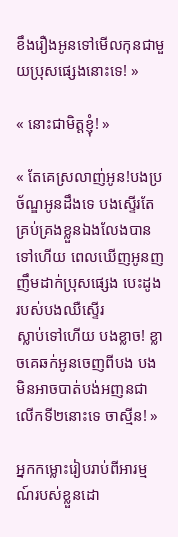ខឹងរឿងអូនទៅមើលកុនជាមួយប្រុសផ្សេងនោះទេ! »

« នោះជាមិត្តខ្ញ៉ំ! »

« តែគេស្រលាញ់អូន!បងប្រច័ណ្ឌអូនដឹងទេ បងស្ទើរតែគ្រប់គ្រងខ្លួនឯងលែងបានទៅហើយ ពេលឃើញអូនញញឹមដាក់ប្រុសផ្សេង បេះដូងរបស់បងឈឺស្ទើរ
ស្លាប់ទៅហើយ បងខ្លាច! ខ្លាចគេឆក់អូនចេញពីបង បងមិនអាចបាត់បង់អញនជាលើកទី២នោះទេ ចាស្មីន! »

អ្នកកម្លោះរៀបរាប់ពីអារម្មណ៍របស់ខ្លួនដោ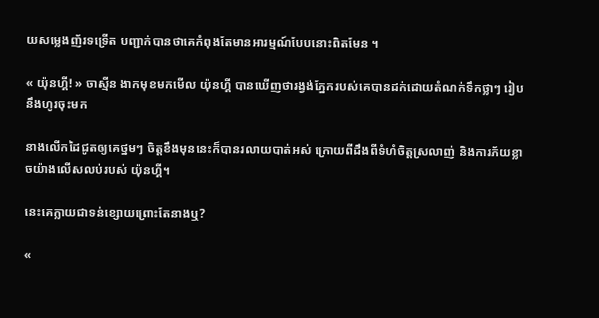យសម្លេងញ័រទទ្រើត បញ្ជាក់បានថាគេកំពុងតែមានអារម្មណ៍បែបនោះពិតមែន ។

« យ៉ុនហ្គី! » ចាស្មីន ងាកមុខមកមើល យ៉ុនហ្គី បានឃើញថារង្វង់ភ្នែករបស់គេបានដក់ដោយតំណក់ទឹកថ្លាៗ រៀបនឹងហូរចុះមក

នាងលើកដៃជូតឲ្យគេថ្នមៗ ចិត្តខឹងមុននេះក៏បានរលាយបាត់អស់ ក្រោយពីដឹងពីទំហំចិត្តស្រលាញ់ និងការភ័យខ្លាចយ៉ាងលើសលប់របស់ យ៉ុនហ្គី។

នេះគេក្លាយជាទន់ខ្សោយព្រោះតែនាងឬ?

«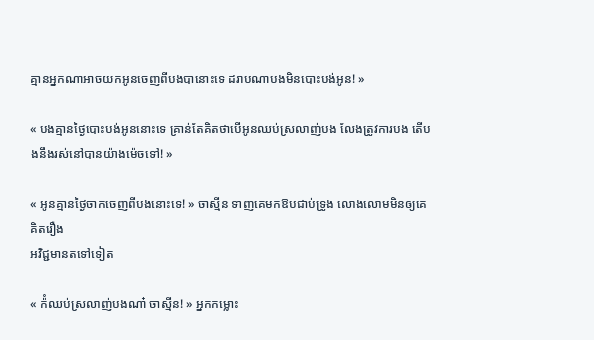គ្មានអ្នកណាអាចយកអូនចេញពីបងបានោះទេ ដរាបណាបងមិនបោះបង់អូន! »

« បងគ្មានថ្ងៃបោះបង់អូននោះទេ គ្រាន់តែគិតថាបើអូនឈប់ស្រលាញ់បង លែងត្រូវការបង តើបងនឹងរស់នៅបានយ៉ាងម៉េចទៅ! »

« អូនគ្មានថ្ងៃចាកចេញពីបងនោះទេ! » ចាស្មីន ទាញគេមកឱបជាប់ទ្រូង លោងលោមមិនឲ្យគេគិតរឿង
អវិជ្ជមានតទៅទៀត

« ក៉ំឈប់ស្រលាញ់បងណា៎ ចាស្មីន! » អ្នកកម្លោះ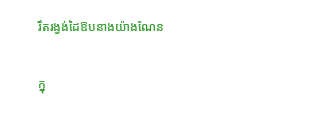រឹតរង្វង់ដៃឱបនាងយ៉ាងណែន

ក្នុ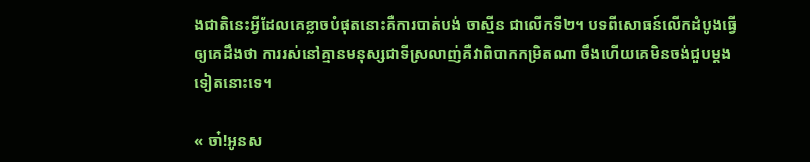ងជាតិនេះអ្វីដែលគេខ្លាចបំផុតនោះគឺការបាត់បង់ ចាស្មីន ជាលើកទី២។ បទពីសោធន៍លើកដំបូងធ្វើឲ្យគេដឹងថា ការរស់នៅគ្មានមនុស្សជាទីស្រលាញ់គឺវាពិបាកកម្រិតណា ចឹងហើយគេមិនចង់ជួបម្តងទៀតនោះទេ។

« ចា៎!អូនស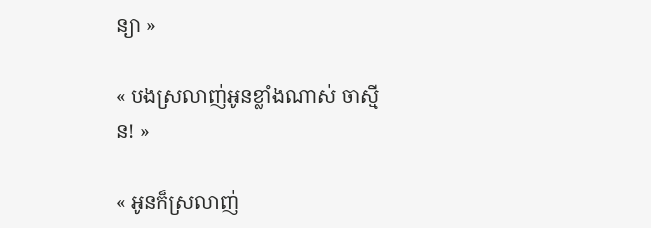ន្យា »

« បងស្រលាញ់អូនខ្លាំងណាស់ ចាស្មីន! »

« អូនក៏ស្រលាញ់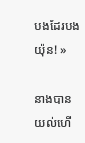បងដែរបងយ៉ុន! »

នាងបានយល់ហើ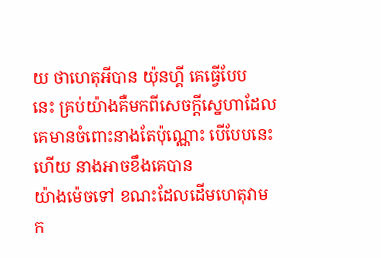យ ថាហេតុអីបាន យ៉ុនហ្គី គេធ្វើបែប
នេះ គ្រប់យ៉ាងគឺមកពីសេចក្តីស្នេហាដែលគេមានចំពោះនាងតែប៉ុណ្ណោះ បើបែបនេះហើយ នាងអាចខឹងគេបាន
យ៉ាងម៉េចទៅ ខណះដែលដើមហេតុវាមក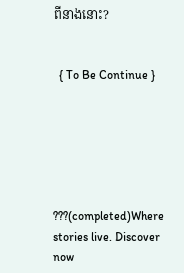ពីនាងនោះ?


  { To Be Continue }






???(completed)Where stories live. Discover now